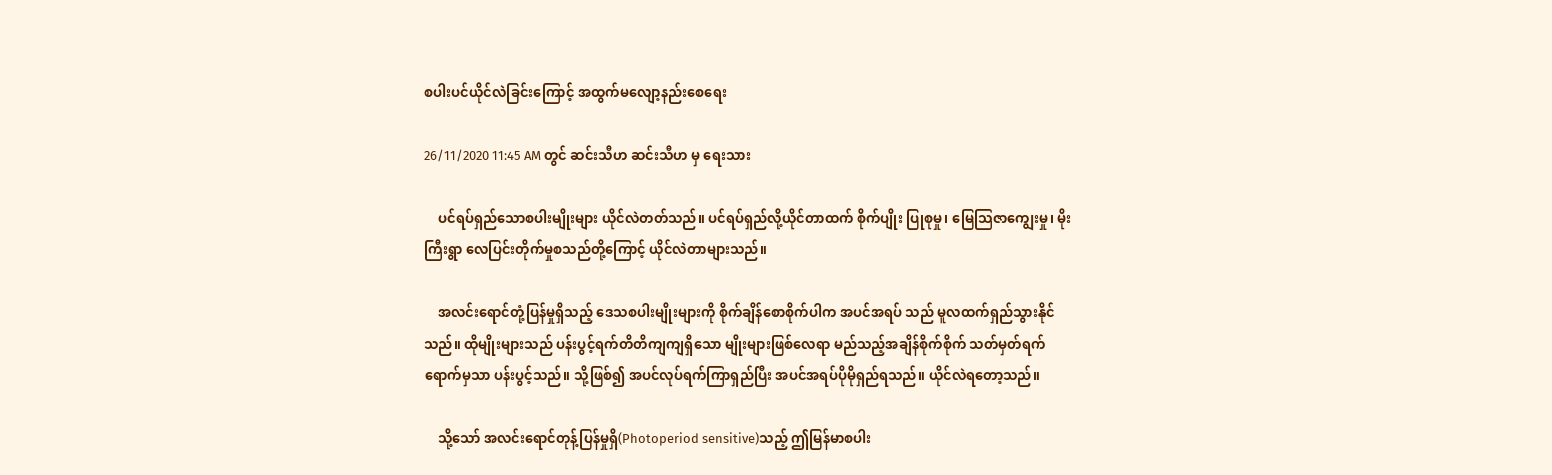စပါးပင်ယိုင်လဲခြင်းကြောင့် အထွက်မလျော့နည်းစေရေး

26/11/2020 11:45 AM တွင် ဆင်းသီဟ ဆင်းသီဟ မှ ရေးသား

    ပင်ရပ်ရှည်သောစပါးမျိုးများ ယိုင်လဲတတ်သည်။ ပင်ရပ်ရှည်လို့ယိုင်တာထက် စိုက်ပျိုး ပြုစုမှု၊ မြေသြဇာကျွေးမှု၊ မိုးကြီးရွာ လေပြင်းတိုက်မှုစသည်တို့ကြောင့် ယိုင်လဲတာများသည်။

    အလင်းရောင်တုံ့ပြန်မှုရှိသည့် ဒေသစပါးမျိုးများကို စိုက်ချိန်စောစိုက်ပါက အပင်အရပ် သည် မူလထက်ရှည်သွားနိုင်သည်။ ထိုမျိုးများသည် ပန်းပွင့်ရက်တိတိကျကျရှိသော မျိုးများဖြစ်လေရာ မည်သည့်အချိန်စိုက်စိုက် သတ်မှတ်ရက်ရောက်မှသာ ပန်းပွင့်သည်။ သို့ဖြစ်၍ အပင်လုပ်ရက်ကြာရှည်ပြီး အပင်အရပ်ပိုမိုရှည်ရသည်။ ယိုင်လဲရတော့သည်။

    သို့သော် အလင်းရောင်တုန့်ပြန်မှုရှိ(Photoperiod sensitive)သည့် ဤမြန်မာစပါး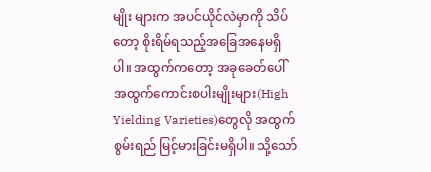မျိုး များက အပင်ယိုင်လဲမှာကို သိပ်တော့ စိုးရိမ်ရသည့်အခြေအနေမရှိပါ။ အထွက်ကတော့ အခုခေတ်ပေါ်  အထွက်ကောင်းစပါးမျိုးများ(High Yielding Varieties)တွေလို အထွက်စွမ်းရည် မြင့်မားခြင်းမရှိပါ။ သို့သော်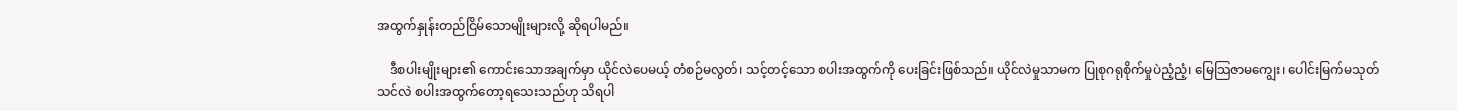အထွက်နှုန်းတည်ငြိမ်သောမျိုးများလို့ ဆိုရပါမည်။

    ဒီစပါးမျိုးများ၏ ကောင်းသောအချက်မှာ ယိုင်လဲပေမယ့် တံစဉ်မလွတ်၊ သင့်တင့်သော စပါးအထွက်ကို ပေးခြင်းဖြစ်သည်။ ယိုင်လဲမှုသာမက ပြုစုဂရုစိုက်မှုပဲညံ့ညံ့၊ မြေသြဇာမကျွေး၊ ပေါင်းမြက်မသုတ်သင်လဲ စပါးအထွက်တော့ရသေးသည်ဟု သိရပါ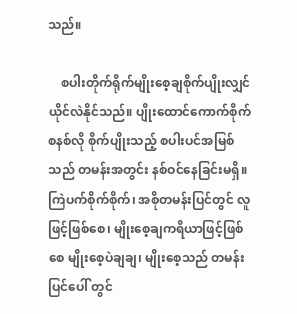သည်။

    စပါးတိုက်ရိုက်မျိုးစေ့ချစိုက်ပျိုးလျှင် ယိုင်လဲနိုင်သည်။ ပျိုးထောင်ကောက်စိုက်စနစ်လို စိုက်ပျိုးသည့် စပါးပင်အမြစ်သည် တမန်းအတွင်း နစ်ဝင်နေခြင်းမရှိ။ ကြဲပက်စိုက်စိုက်၊ အစိုတမန်းပြင်တွင် လူဖြင့်ဖြစ်စေ၊ မျိုးစေ့ချကရိယာဖြင့်ဖြစ်စေ မျိုးစေ့ပဲချချ၊ မျိုးစေ့သည် တမန်းပြင်ပေါ် တွင်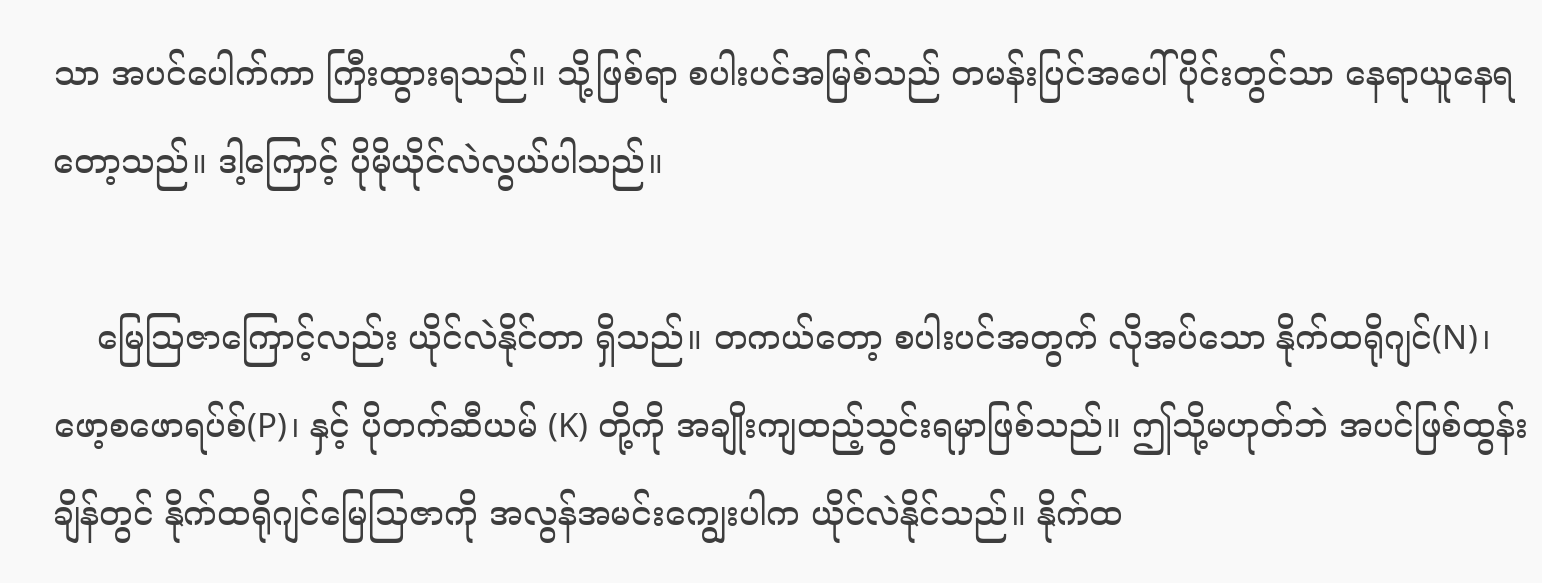သာ အပင်ပေါက်ကာ ကြီးထွားရသည်။ သို့ဖြစ်ရာ စပါးပင်အမြစ်သည် တမန်းပြင်အပေါ်ပိုင်းတွင်သာ နေရာယူနေရတော့သည်။ ဒါ့ကြောင့် ပိုမိုယိုင်လဲလွယ်ပါသည်။

    မြေသြဇာကြောင့်လည်း ယိုင်လဲနိုင်တာ ရှိသည်။ တကယ်တော့ စပါးပင်အတွက် လိုအပ်သော နိုက်ထရိုဂျင်(N)၊ ဖော့စဖောရပ်စ်(P)၊ နှင့် ပိုတက်ဆီယမ် (K) တို့ကို အချိုးကျထည့်သွင်းရမှာဖြစ်သည်။ ဤသို့မဟုတ်ဘဲ အပင်ဖြစ်ထွန်းချိန်တွင် နိုက်ထရိုဂျင်မြေသြဇာကို အလွန်အမင်းကျွေးပါက ယိုင်လဲနိုင်သည်။ နိုက်ထ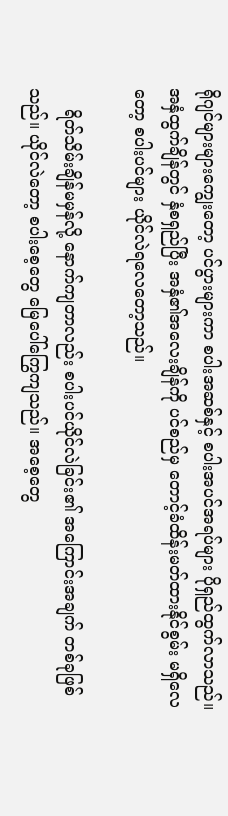ရိုဂျင်များများကျွေးတော့ ပင်ပွားများကာ စပါးအဆစ်နှင့် စပါးအပင်အရပ်များ ပိုရှည်ထွက်လာသည်။ အနှံထွက်ချိန်တွင် နှံစရှည်ပြီး အနှံ၏အလေးချိန်ကို ပင်စည်မှ တောင့်ခံထိန်းမတ်ထားနိုင်စွမ်း မရှိလေတော့ စပါးပင်များ ယိုင်လဲရလေတော့သည်။

    ရိတ်သိမ်းချိန်မမှန်လို့ နောက်ကျတာလည်း စပါးပင်ယိုင်လဲခြင်း၏ အကြောင်းအချက် တစ်ခုဖြစ်သည်။ ယိုင်လဲတော့ စပါးစေ့တွေ မြေပေါ်ကြွေကျသည်။ အစေ့တွေ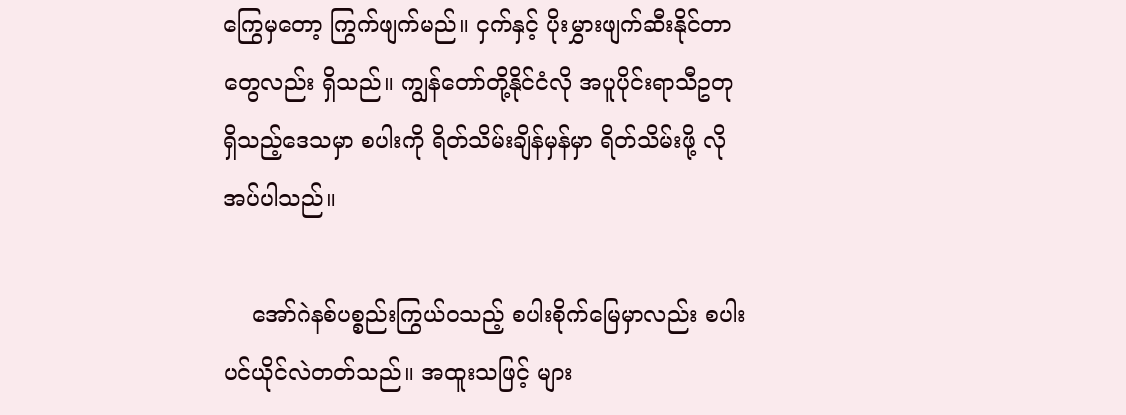ကြွေမှတော့ ကြွက်ဖျက်မည်။ ငှက်နှင့် ပိုးမွှားဖျက်ဆီးနိုင်တာတွေလည်း ရှိသည်။ ကျွန်တော်တို့နိုင်ငံလို အပူပိုင်းရာသီဥတုရှိသည့်ဒေသမှာ စပါးကို ရိတ်သိမ်းချိန်မှန်မှာ ရိတ်သိမ်းဖို့ လိုအပ်ပါသည်။

    အော်ဂဲနစ်ပစ္စည်းကြွယ်ဝသည့် စပါးစိုက်မြေမှာလည်း စပါးပင်ယိုင်လဲတတ်သည်။ အထူးသဖြင့် များ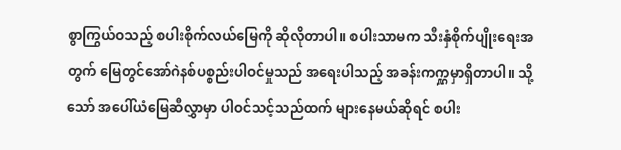စွာကြွယ်ဝသည့် စပါးစိုက်လယ်မြေကို ဆိုလိုတာပါ။ စပါးသာမက သီးနှံစိုက်ပျိုးရေးအတွက် မြေတွင်အော်ဂဲနစ်ပစ္စည်းပါဝင်မှုသည် အရေးပါသည့် အခန်းကက္ဋမှာရှိတာပါ။ သို့သော် အပေါ်ယံမြေဆီလွှာမှာ ပါဝင်သင့်သည်ထက် များနေမယ်ဆိုရင် စပါး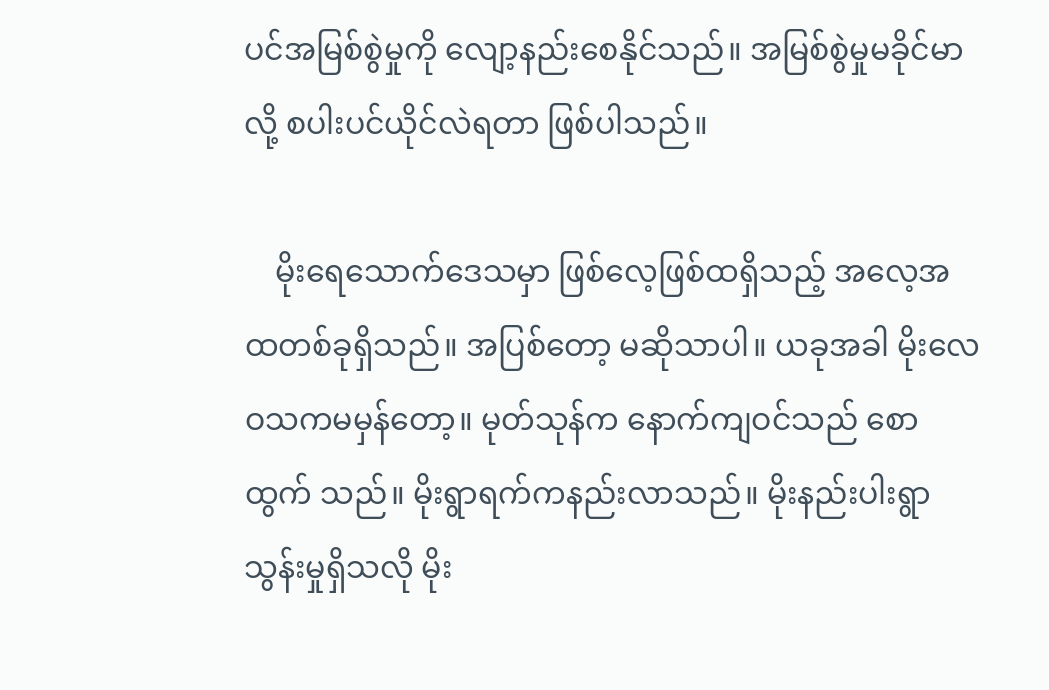ပင်အမြစ်စွဲမှုကို လျော့နည်းစေနိုင်သည်။ အမြစ်စွဲမှုမခိုင်မာလို့ စပါးပင်ယိုင်လဲရတာ ဖြစ်ပါသည်။

    မိုးရေသောက်ဒေသမှာ ဖြစ်လေ့ဖြစ်ထရှိသည့် အလေ့အထတစ်ခုရှိသည်။ အပြစ်တော့ မဆိုသာပါ။ ယခုအခါ မိုးလေဝသကမမှန်တော့။ မုတ်သုန်က နောက်ကျဝင်သည် စောထွက် သည်။ မိုးရွာရက်ကနည်းလာသည်။ မိုးနည်းပါးရွာသွန်းမှုရှိသလို မိုး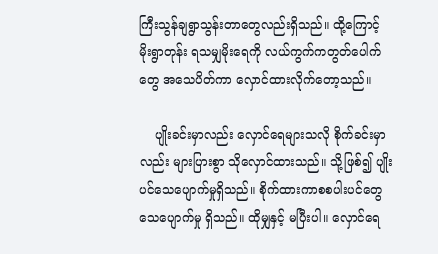ကြီးသွန်ချရွာသွန်းတာတွေလည်းရှိသည်။ ထို့ကြောင့် မိုးရွာတုန်း ရသမျှမိုးရေကို လယ်ကွက်ကတွတ်ပေါက်တွေ အသေပိတ်ကာ လှောင်ထားလိုက်တော့သည်။

    ပျိုးခင်းမှာလည်း လှောင်ရေများသလို စိုက်ခင်းမှာလည်း များပြားစွာ သိုလှောင်ထားသည်။ သို့ဖြစ်၍ ပျိုးပင်သေပျောက်မှုရှိသည်။ စိုက်ထားကာစစပါးပင်တွေ သေပျောက်မှု ရှိသည်။ ထိုမျှနှင့် မပြီးပါ။ လှောင်ရေ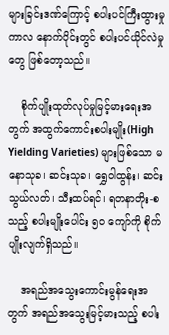များခြင်းဒဏ်ကြောင့် စပါးပင်ကြီးထွားမှုကာလ နောက်ပိုင်းတွင် စပါးပင်ယိုင်လဲမှုတွေ ဖြစ်တော့သည်။

    စိုက်ပျိုးထုတ်လုပ်မှုမြင့်မားရေးအတွက် အထွက်ကောင်းစပါးမျိုး(High Yielding Varieties) များဖြစ်သော မနောသုခ၊ ဆင်းသုခ၊ ရွှေဝါထွန်း၊ ဆင်းသွယ်လတ်၊ သီးထပ်ရင်၊ ရတနာတိုး-စသည့် စပါးမျိုးပေါင်း ၅၀ ကျော်ကို စိုက်ပျိုးလျက်ရှိသည်။

    အရည်အသွေးကောင်းမွန်ရေးအတွက် အရည်အသွေးမြင့်မားသည့် စပါး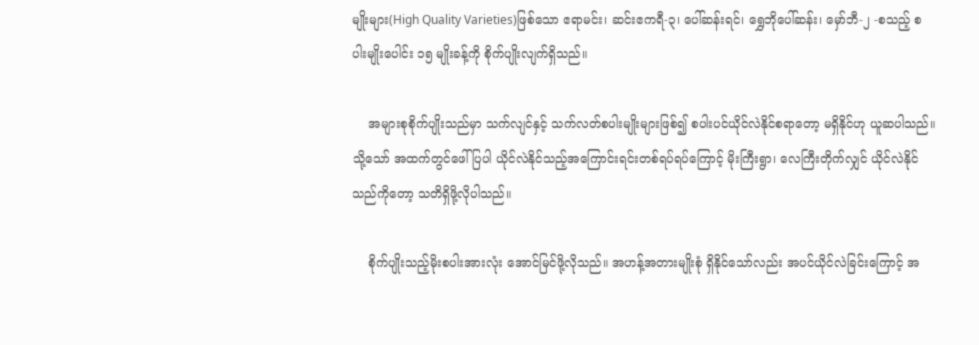မျိုးများ(High Quality Varieties)ဖြစ်သော ဧရာမင်း၊ ဆင်းဧကရီ-၃၊ ပေါ်ဆန်းရင်၊ ရွှေဘိုပေါ်ဆန်း၊ မှော်ဘီ-၂ -စသည့် စပါးမျိုးပေါင်း ၁၅ မျိုးခန့်ကို စိုက်ပျိုးလျက်ရှိသည်။

    အများစုစိုက်ပျိုးသည်မှာ သက်လျင်နှင့် သက်လတ်စပါးမျိုးများဖြစ်၍ စပါးပင်ယိုင်လဲနိုင်စရာတော့ မရှိနိုင်ဟု ယူဆပါသည်။ သို့သော် အထက်တွင်ဖေါ်ပြပါ ယိုင်လဲနိုင်သည့်အကြောင်းရင်းတစ်ရပ်ရပ်ကြောင့် မိုးကြီးရွာ၊ လေကြီးတိုက်လျှင် ယိုင်လဲနိုင်သည်ကိုတော့ သတိရှိဖို့လိုပါသည်။

    စိုက်ပျိုးသည့်မိုးစပါးအားလုံး အောင်မြင်ဖို့လိုသည်။ အဟန့်အတားမျိုးစုံ ရှိနိုင်သော်လည်း အပင်ယိုင်လဲခြင်းကြောင့် အ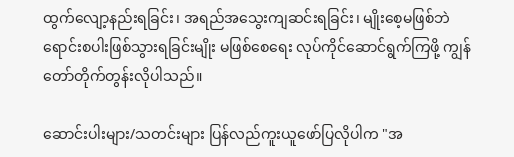ထွက်လျော့နည်းရခြင်း၊ အရည်အသွေးကျဆင်းရခြင်း၊ မျိုးစေ့မဖြစ်ဘဲ ရောင်းစပါးဖြစ်သွားရခြင်းမျိုး မဖြစ်စေရေး လုပ်ကိုင်ဆောင်ရွက်ကြဖို့ ကျွန်တော်တိုက်တွန်းလိုပါသည်။

ဆောင်းပါးများ/သတင်းများ ပြန်လည်ကူးယူဖော်ပြလိုပါက "အ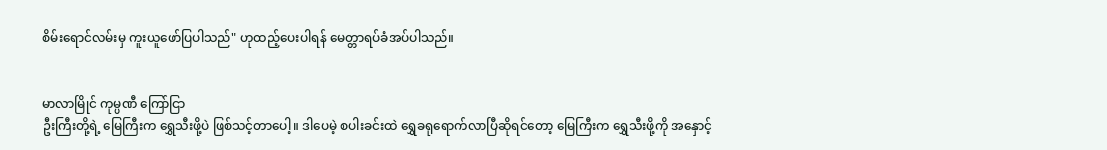စိမ်းရောင်လမ်းမှ ကူးယူဖော်ပြပါသည်" ဟုထည့်ပေးပါရန် မေတ္တာရပ်ခံအပ်ပါသည်။


မာလာမြိုင် ကုမ္ပဏီ ကြော်ငြာ
ဦးကြီးတို့ရဲ့ မြေကြီးက ရွှေသီးဖို့ပဲ ဖြစ်သင့်တာပေါ့။ ဒါပေမဲ့ စပါးခင်းထဲ ရွှေခရုရောက်လာပြီဆိုရင်တော့ မြေကြီးက ရွှေသီးဖို့ကို အနှောင့်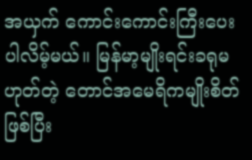အယှက် ကောင်းကောင်းကြီးပေးပါလိမ့်မယ်။ မြန်မာ့မျိုးရင်းခရုမဟုတ်တဲ့ တောင်အမေရိကမျိုးစိတ်ဖြစ်ပြီး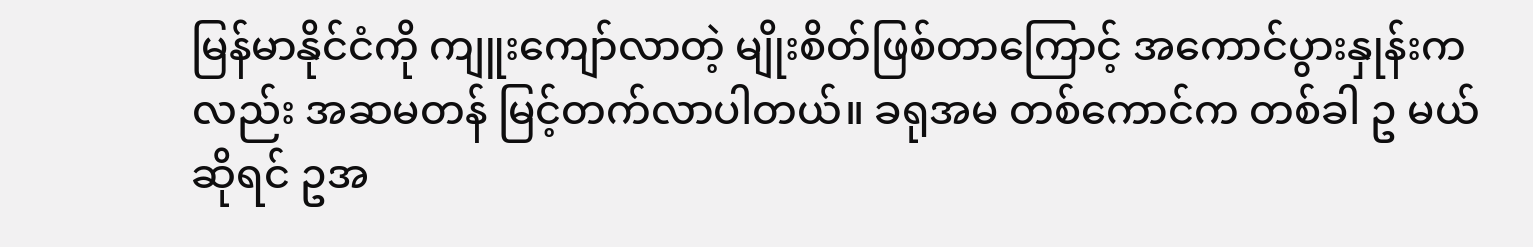မြန်မာနိုင်ငံကို ကျူးကျော်လာတဲ့ မျိုးစိတ်ဖြစ်တာကြောင့် အကောင်ပွားနှုန်းကလည်း အဆမတန် မြင့်တက်လာပါတယ်။ ခရုအမ တစ်ကောင်က တစ်ခါ ဥ မယ်ဆိုရင် ဥအ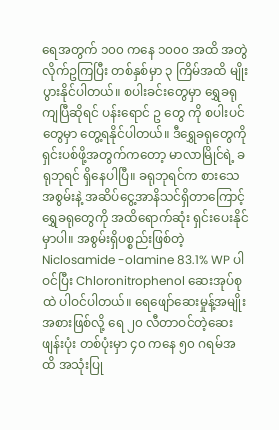ရေအတွက် ၁၀၀ ကနေ ၁၀၀၀ အထိ အတွဲလိုက်ဥကြပြီး တစ်နှစ်မှာ ၃ ကြိမ်အထိ မျိုးပွားနိုင်ပါတယ်။ စပါးခင်းတွေမှာ ရွှေခရုကျပြီဆိုရင် ပန်းရောင် ဥ တွေ ကို စပါးပင်တွေမှာ တွေ့ရနိုင်ပါတယ်။ ဒီရွှေခရုတွေကို ရှင်းပစ်ဖို့အတွက်ကတော့ မာလာမြိုင်ရဲ့ ခရုဘုရင် ရှိနေပါပြီ။ ခရုဘုရင်က စားသေအစွမ်းနဲ့ အဆိပ်ငွေ့အာနိသင်ရှိတာကြောင့် ရွှေခရုတွေကို အထိရောက်ဆုံး ရှင်းပေးနိုင်မှာပါ။ အစွမ်းရှိပစ္စည်းဖြစ်တဲ့ Niclosamide -olamine 83.1% WP ပါဝင်ပြီး Chloronitrophenol ဆေးအုပ်စုထဲ ပါဝင်ပါတယ်။ ရေဖျော်ဆေးမှုန့်အမျိုးအစားဖြစ်လို့ ရေ ၂၀ လီတာဝင်တဲ့ဆေးဖျန်းပုံး တစ်ပုံးမှာ ၄၀ ကနေ ၅၀ ဂရမ်အထိ အသုံးပြု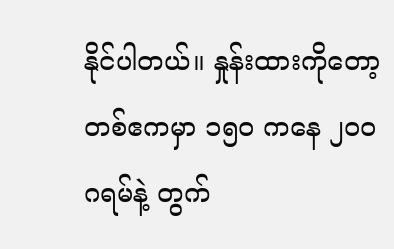နိုင်ပါတယ်။ နှုန်းထားကိုတော့ တစ်ဧကမှာ ၁၅၀ ကနေ ၂၀၀ ဂရမ်နဲ့ တွက်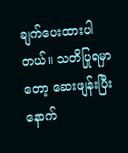ချက်ပေးထားပါတယ်။ သတိပြုရမှာတော့ ဆေးဖျန်းပြီးနောက်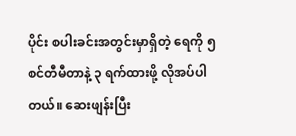ပိုင်း စပါးခင်းအတွင်းမှာရှိတဲ့ ရေကို ၅ စင်တီမီတာနဲ့ ၃ ရက်ထားဖို့ လိုအပ်ပါတယ်။ ဆေးဖျန်းပြီး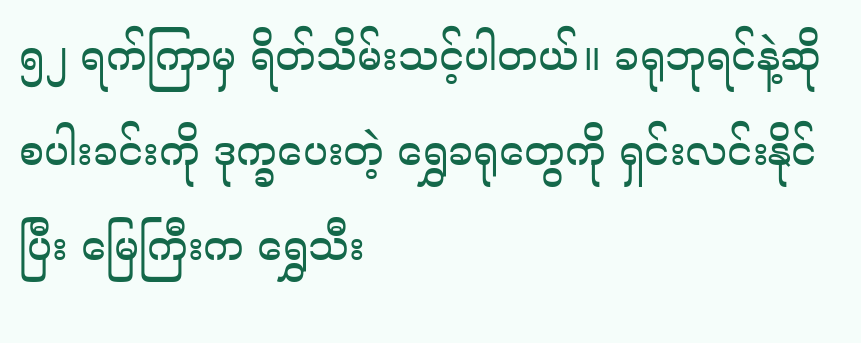၅၂ ရက်ကြာမှ ရိတ်သိမ်းသင့်ပါတယ်။ ခရုဘုရင်နဲ့ဆို စပါးခင်းကို ဒုက္ခပေးတဲ့ ရွှေခရုတွေကို ရှင်းလင်းနိုင်ပြီး မြေကြီးက ရွှေသီး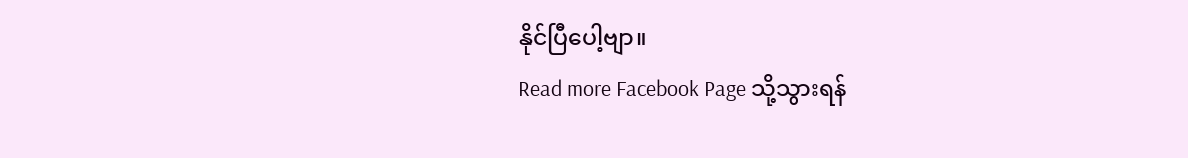နိုင်ပြီပေါ့ဗျာ။
Read more Facebook Page သို့သွားရန်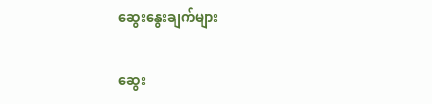ဆွေးနွေးချက်များ

ဆွေး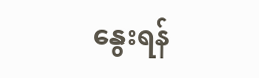နွေးရန်